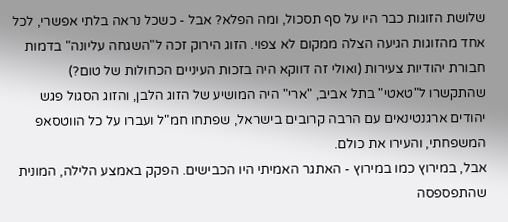שלושת הזוגות כבר היו על סף תסכול, ומה הפלא? אבל - כשכל נראה בלתי אפשרי, לכל אחד מהזוגות הגיעה הצלה ממקום לא צפוי. הזוג הירוק זכה ל"השגחה עליונה" בדמות חבורת יהודיות צעירות (ואולי זה דווקא היה בזכות העיניים הכחולות של טום?) שהתקשרו ל"טאטי" בתל אביב, "ארי" היה המושיע של הזוג הלבן, והזוג הסגול פגש יהודים ארגנטינאים עם הרבה קרובים בישראל, שפתחו חמ"ל ועברו על כל הווטסאפ המשפחתי, והעירו את כולם.
אבל, במירוץ כמו במירוץ - האתגר האמיתי היו הכבישים. הפקק באמצע הלילה, המונית שהתפספסה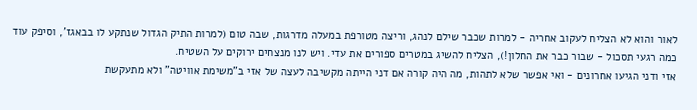לאור והוא לא הצליח לעקוב אחריה - למרות שכבר שילם לנהג, וריצה מטורפת במעלה מדרגות, שבה טום (למרות התיק הגדול שנתקע לו בבאגז', וסיפק עוד כמה רגעי תסכול - שבור כבר את החלון!), הצליח להשיג במטרים ספורים את עדי. ויש לנו מנצחים ירוקים על השטיח.
אזי ודני הגיעו אחרונים - ואי אפשר שלא לתהות, מה היה קורה אם דני הייתה מקשיבה לעצה של אזי ב"משימת אוויטה" ולא מתעקשת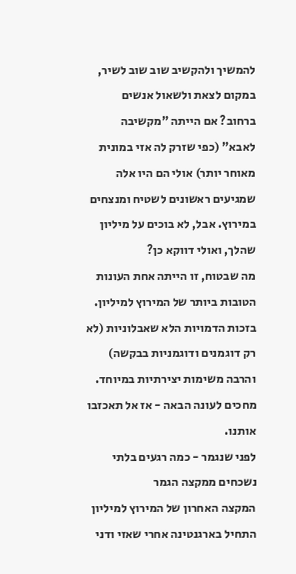להמשיך ולהקשיב שוב שוב לשיר, במקום לצאת ולשאול אנשים ברחוב? אם הייתה "מקשיבה לאבא" (כפי שזרק לה אזי במונית מאוחר יותר) אולי הם היו אלה שמגיעים ראשונים לשטיח ומנצחים במירוץ. אבל, לא בוכים על מיליון שהלך, ואולי דווקא כן?
מה שבטוח, זו הייתה אחת העונות הטובות ביותר של המירוץ למיליון. בזכות הדמויות הלא שאבלוניות (לא רק דוגמנים ודוגמניות בבקשה) והרבה משימות יצירתיות במיוחד. מחכים לעונה הבאה - אז אל תאכזבו אותנו.
לפני שנגמר - כמה רגעים בלתי נשכחים ממקצה הגמר
המקצה האחרון של המירוץ למיליון התחיל בארגנטינה אחרי שאזי ודני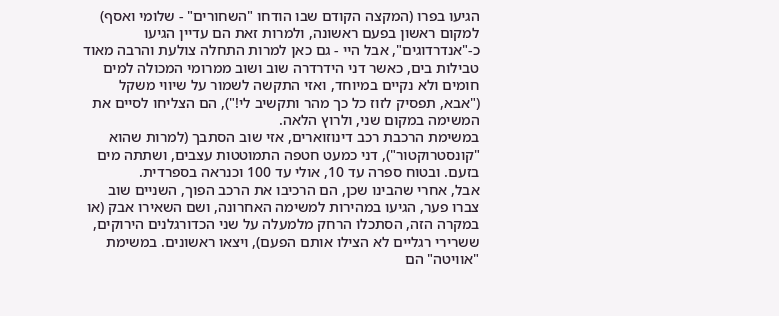הגיעו בפרו (המקצה הקודם שבו הודחו "השחורים" - שלומי ואסף) למקום ראשון בפעם ראשונה, ולמרות זאת הם עדיין הגיעו כ-"אנדרדוגים", אבל היי - גם כאן למרות התחלה צולעת והרבה מאוד טבילות בים, כאשר דני הידרדרה שוב ושוב ממרומי המכולה למים חומים ולא נקיים במיוחד, ואזי התקשה לשמור על שיווי משקל ("אבא, תפסיק לזוז כל כך מהר ותקשיב לי!"), הם הצליחו לסיים את המשימה במקום שני, ולרוץ הלאה.
במשימת הרכבת רכב דינוזוארים, אזי שוב הסתבך (למרות שהוא "קונסטרוקטור"), דני כמעט חטפה התמוטטות עצבים, ושתתה מים בזעם. ובטוח ספרה עד 10, אולי עד 100 וכנראה בספרדית.
אבל, אחרי שהבינו שכן, הם הרכיבו את הרכב הפוך, השניים שוב צברו פער, הגיעו במהירות למשימה האחרונה, ושם השאירו אבק (או במקרה הזה, הסתכלו הרחק מלמעלה על שני הכדורגלנים הירוקים, ששרירי רגליים לא הצילו אותם הפעם), ויצאו ראשונים. במשימת "אוויטה" הם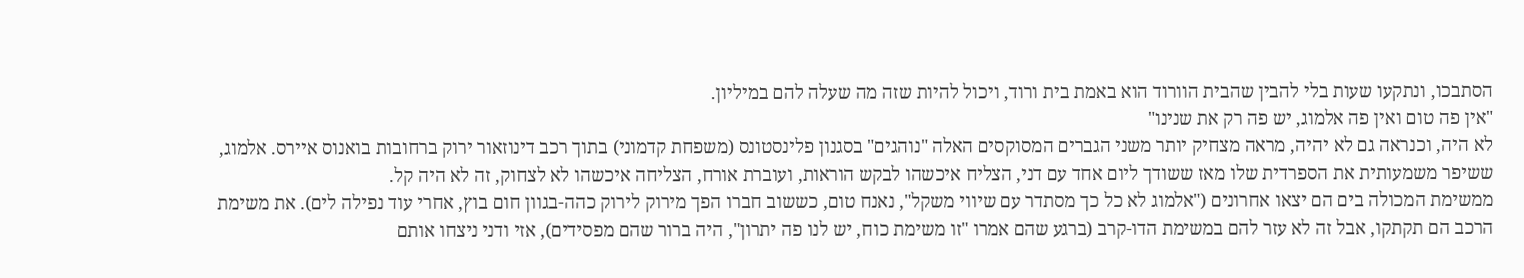הסתבכו, ונתקעו שעות בלי להבין שהבית הוורוד הוא באמת בית ורוד, ויכול להיות שזה מה שעלה להם במיליון.
"אין פה טום ואין פה אלמוג, יש פה רק את שנינו"
לא היה, וכנראה גם לא יהיה, מראה מצחיק יותר משני הגברים המסוקסים האלה "נוהגים" בסגנון פלינסטונס (משפחת קדמוני) בתוך רכב דינוזאור ירוק ברחובות בואנוס איירס. אלמוג, ששיפר משמעותית את הספרדית שלו מאז ששודך ליום אחד עם דני, הצליח איכשהו לבקש הוראות, ועוברת אורח, הצליחה איכשהו לא לצחוק, זה לא היה קל.
ממשימת המכולה בים הם יצאו אחרונים ("אלמוג לא כל כך מסתדר עם שיווי משקל", נאנח טום, כששוב חברו הפך מירוק לירוק כהה-בגוון חום בוץ, אחרי עוד נפילה לים). את משימת הרכב הם תקתקו, אבל זה לא עזר להם במשימת הדו-קרב (ברגע שהם אמרו "זו משימת כוח, יש לנו פה יתרון", היה ברור שהם מפסידים), אזי ודני ניצחו אותם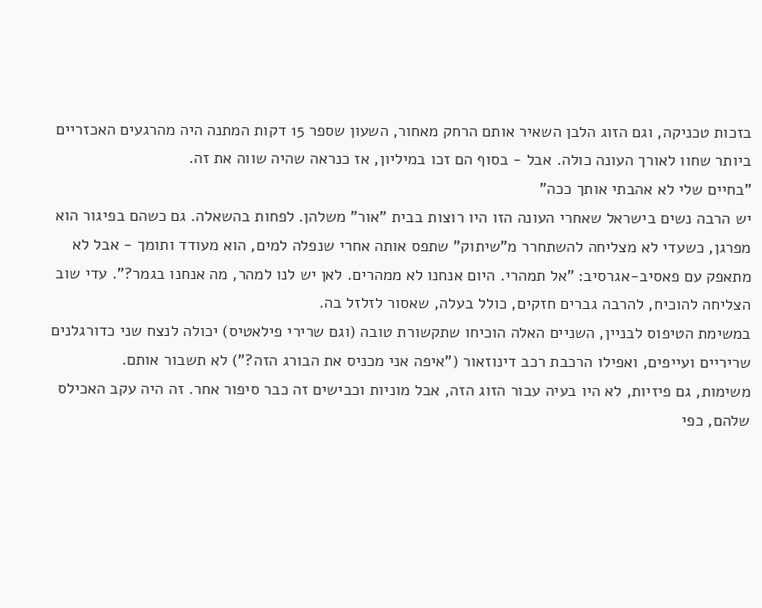בזכות טכניקה, וגם הזוג הלבן השאיר אותם הרחק מאחור, השעון שספר 15 דקות המתנה היה מהרגעים האכזריים ביותר שחוו לאורך העונה כולה. אבל - בסוף הם זכו במיליון, אז כנראה שהיה שווה את זה.
"בחיים שלי לא אהבתי אותך ככה"
יש הרבה נשים בישראל שאחרי העונה הזו היו רוצות בבית "אור" משלהן. לפחות בהשאלה. גם כשהם בפיגור הוא מפרגן, כשעדי לא מצליחה להשתחרר מ"שיתוק" שתפס אותה אחרי שנפלה למים, הוא מעודד ותומך - אבל לא מתאפק עם פאסיב-אגרסיב: "אל תמהרי. היום אנחנו לא ממהרים. לאן יש לנו למהר, מה אנחנו בגמר?". עדי שוב הצליחה להוכיח, להרבה גברים חזקים, כולל בעלה, שאסור לזלזל בה.
במשימת הטיפוס לבניין, השניים האלה הוכיחו שתקשורת טובה (וגם שרירי פילאטיס) יכולה לנצח שני כדורגלנים שריריים ועייפים, ואפילו הרכבת רכב דינוזאור ("איפה אני מכניס את הבורג הזה?") לא תשבור אותם.
משימות, גם פיזיות, לא היו בעיה עבור הזוג הזה, אבל מוניות וכבישים זה כבר סיפור אחר. זה היה עקב האכילס שלהם, כפי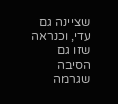שציינה גם עדי, וכנראה שזו גם הסיבה שגרמה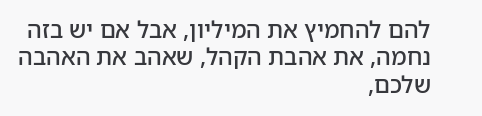להם להחמיץ את המיליון, אבל אם יש בזה נחמה, את אהבת הקהל, שאהב את האהבה שלכם,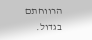הרווחתם בגדול.